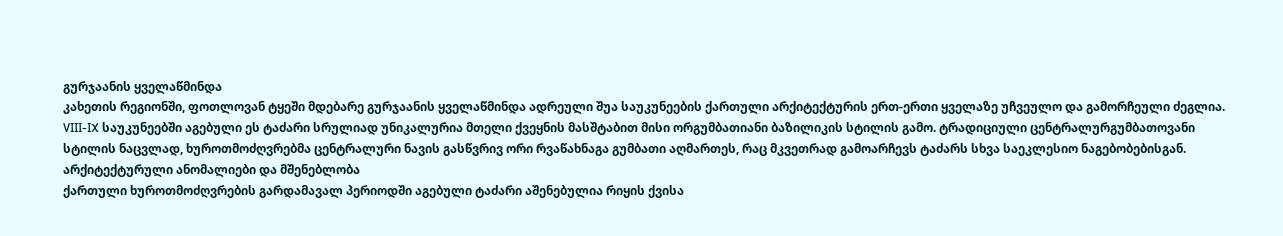გურჯაანის ყველაწმინდა
კახეთის რეგიონში, ფოთლოვან ტყეში მდებარე გურჯაანის ყველაწმინდა ადრეული შუა საუკუნეების ქართული არქიტექტურის ერთ-ერთი ყველაზე უჩვეულო და გამორჩეული ძეგლია. VIII-IX საუკუნეებში აგებული ეს ტაძარი სრულიად უნიკალურია მთელი ქვეყნის მასშტაბით მისი ორგუმბათიანი ბაზილიკის სტილის გამო. ტრადიციული ცენტრალურგუმბათოვანი სტილის ნაცვლად, ხუროთმოძღვრებმა ცენტრალური ნავის გასწვრივ ორი რვაწახნაგა გუმბათი აღმართეს, რაც მკვეთრად გამოარჩევს ტაძარს სხვა საეკლესიო ნაგებობებისგან.
არქიტექტურული ანომალიები და მშენებლობა
ქართული ხუროთმოძღვრების გარდამავალ პერიოდში აგებული ტაძარი აშენებულია რიყის ქვისა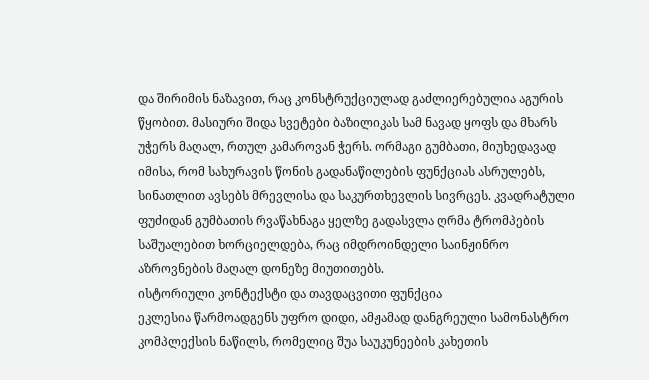და შირიმის ნაზავით, რაც კონსტრუქციულად გაძლიერებულია აგურის წყობით. მასიური შიდა სვეტები ბაზილიკას სამ ნავად ყოფს და მხარს უჭერს მაღალ, რთულ კამაროვან ჭერს. ორმაგი გუმბათი, მიუხედავად იმისა, რომ სახურავის წონის გადანაწილების ფუნქციას ასრულებს, სინათლით ავსებს მრევლისა და საკურთხევლის სივრცეს. კვადრატული ფუძიდან გუმბათის რვაწახნაგა ყელზე გადასვლა ღრმა ტრომპების საშუალებით ხორციელდება, რაც იმდროინდელი საინჟინრო აზროვნების მაღალ დონეზე მიუთითებს.
ისტორიული კონტექსტი და თავდაცვითი ფუნქცია
ეკლესია წარმოადგენს უფრო დიდი, ამჟამად დანგრეული სამონასტრო კომპლექსის ნაწილს, რომელიც შუა საუკუნეების კახეთის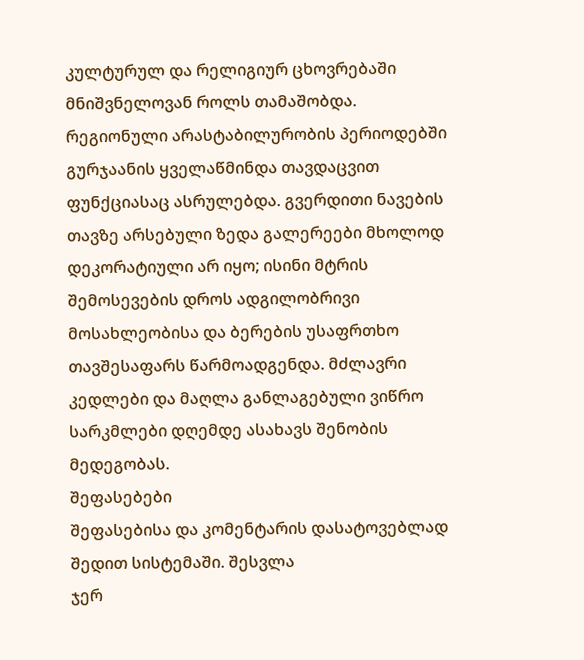კულტურულ და რელიგიურ ცხოვრებაში მნიშვნელოვან როლს თამაშობდა. რეგიონული არასტაბილურობის პერიოდებში გურჯაანის ყველაწმინდა თავდაცვით ფუნქციასაც ასრულებდა. გვერდითი ნავების თავზე არსებული ზედა გალერეები მხოლოდ დეკორატიული არ იყო; ისინი მტრის შემოსევების დროს ადგილობრივი მოსახლეობისა და ბერების უსაფრთხო თავშესაფარს წარმოადგენდა. მძლავრი კედლები და მაღლა განლაგებული ვიწრო სარკმლები დღემდე ასახავს შენობის მედეგობას.
შეფასებები
შეფასებისა და კომენტარის დასატოვებლად შედით სისტემაში. შესვლა
ჯერ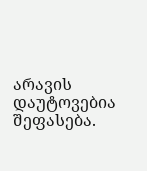არავის დაუტოვებია შეფასება.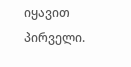იყავით პირველი.